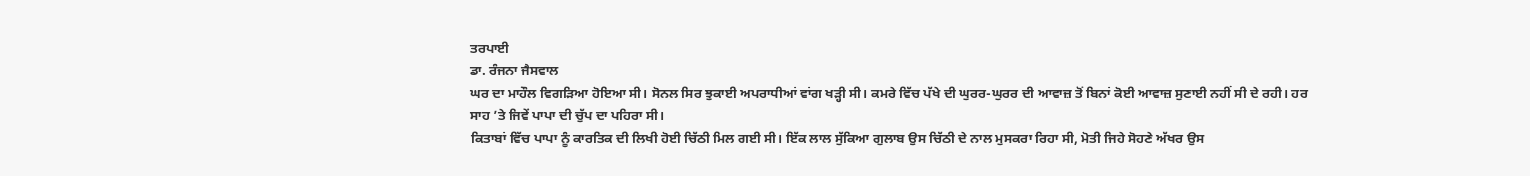ਤਰਪਾਈ
ਡਾ. ਰੰਜਨਾ ਜੈਸਵਾਲ
ਘਰ ਦਾ ਮਾਹੌਲ ਵਿਗੜਿਆ ਹੋਇਆ ਸੀ। ਸੋਨਲ ਸਿਰ ਝੁਕਾਈ ਅਪਰਾਧੀਆਂ ਵਾਂਗ ਖੜ੍ਹੀ ਸੀ। ਕਮਰੇ ਵਿੱਚ ਪੱਖੇ ਦੀ ਘੁਰਰ-ਘੁਰਰ ਦੀ ਆਵਾਜ਼ ਤੋਂ ਬਿਨਾਂ ਕੋਈ ਆਵਾਜ਼ ਸੁਣਾਈ ਨਹੀਂ ਸੀ ਦੇ ਰਹੀ। ਹਰ ਸਾਹ ’ਤੇ ਜਿਵੇਂ ਪਾਪਾ ਦੀ ਚੁੱਪ ਦਾ ਪਹਿਰਾ ਸੀ।
ਕਿਤਾਬਾਂ ਵਿੱਚ ਪਾਪਾ ਨੂੰ ਕਾਰਤਿਕ ਦੀ ਲਿਖੀ ਹੋਈ ਚਿੱਠੀ ਮਿਲ ਗਈ ਸੀ। ਇੱਕ ਲਾਲ ਸੁੱਕਿਆ ਗੁਲਾਬ ਉਸ ਚਿੱਠੀ ਦੇ ਨਾਲ ਮੁਸਕਰਾ ਰਿਹਾ ਸੀ, ਮੋਤੀ ਜਿਹੇ ਸੋਹਣੇ ਅੱਖਰ ਉਸ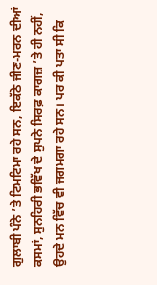ਗੁਲਾਬੀ ਪੰਨੇ ’ਤੇ ਟਿਮਟਿਮਾ ਰਹੇ ਸਨ, ਇਕੱਠੇ ਜੀਣ-ਮਰਨ ਦੀਆਂ ਕਸਮਾਂ, ਸੁਨਹਿਰੀ ਭਵਿੱਖ ਦੇ ਸੁਪਨੇ ਸਿਰਫ਼ ਕਾਗਜ਼ ’ਤੇ ਹੀ ਨਹੀਂ, ਉਹਦੇ ਮਨ ਵਿੱਚ ਵੀ ਜਗਮਗਾ ਰਹੇ ਸਨ। ਪਰ ਕੀ ਪਤਾ ਸੀ ਕਿ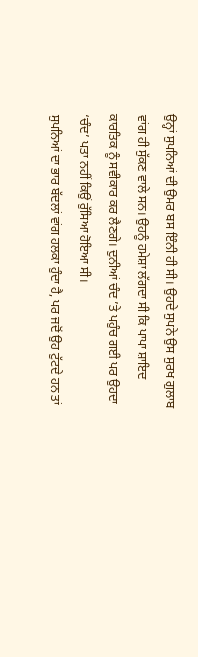ਉਨ੍ਹਾਂ ਸੁਪਨਿਆਂ ਦੀ ਉਮਰ ਬਸ ਇੰਨੀ ਹੀ ਸੀ। ਉਹਦੇ ਸੁਪਨੇ ਉਸ ਸੁਰਖ ਗੁਲਾਬ ਵਾਂਗ ਹੀ ਸੁੱਕਣ ਵਾਲੇ ਸਨ। ਉਹਨੂੰ ਹਮੇਸ਼ਾ ਲੱਗਦਾ ਸੀ ਕਿ ਪਾਪਾ ਸ਼ਾਇਦ ਕਾਰਤਿਕ ਨੂੰ ਸਵੀਕਾਰ ਕਰ ਲੈਣਗੇ। ਦੁਨੀਆਂ ਚੰਦ ’ਤੇ ਪਹੁੰਚ ਗਈ ਪਰ ਉਹਦਾ ‘ਚੰਦ’ ਪਤਾ ਨਹੀਂ ਕਿਉਂ ਰੁੱਸਿਆ ਹੋਇਆ ਸੀ।
ਸੁਪਨਿਆਂ ਦਾ ਭਾਰ ਬੱਦਲਾਂ ਵਾਂਗ ਹਲਕਾ ਹੁੰਦਾ ਹੈ, ਪਰ ਜਦੋਂ ਉਹ ਟੁੱਟਦੇ ਹਨ ਤਾਂ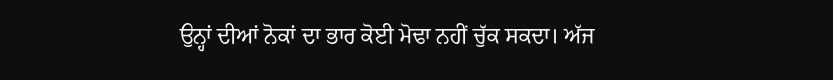ਉਨ੍ਹਾਂ ਦੀਆਂ ਨੋਕਾਂ ਦਾ ਭਾਰ ਕੋਈ ਮੋਢਾ ਨਹੀਂ ਚੁੱਕ ਸਕਦਾ। ਅੱਜ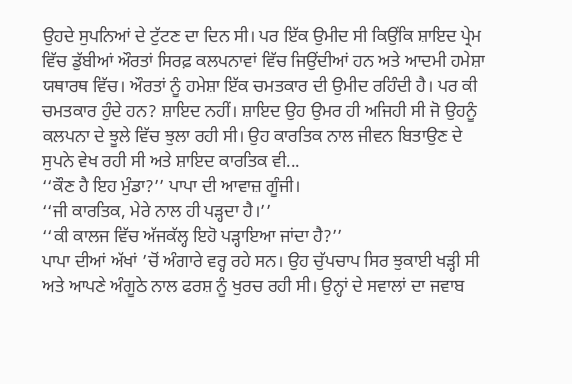ਉਹਦੇ ਸੁਪਨਿਆਂ ਦੇ ਟੁੱਟਣ ਦਾ ਦਿਨ ਸੀ। ਪਰ ਇੱਕ ਉਮੀਦ ਸੀ ਕਿਉਂਕਿ ਸ਼ਾਇਦ ਪ੍ਰੇਮ ਵਿੱਚ ਡੁੱਬੀਆਂ ਔਰਤਾਂ ਸਿਰਫ਼ ਕਲਪਨਾਵਾਂ ਵਿੱਚ ਜਿਉਂਦੀਆਂ ਹਨ ਅਤੇ ਆਦਮੀ ਹਮੇਸ਼ਾ ਯਥਾਰਥ ਵਿੱਚ। ਔਰਤਾਂ ਨੂੰ ਹਮੇਸ਼ਾ ਇੱਕ ਚਮਤਕਾਰ ਦੀ ਉਮੀਦ ਰਹਿੰਦੀ ਹੈ। ਪਰ ਕੀ ਚਮਤਕਾਰ ਹੁੰਦੇ ਹਨ? ਸ਼ਾਇਦ ਨਹੀਂ। ਸ਼ਾਇਦ ਉਹ ਉਮਰ ਹੀ ਅਜਿਹੀ ਸੀ ਜੋ ਉਹਨੂੰ ਕਲਪਨਾ ਦੇ ਝੂਲੇ ਵਿੱਚ ਝੁਲਾ ਰਹੀ ਸੀ। ਉਹ ਕਾਰਤਿਕ ਨਾਲ ਜੀਵਨ ਬਿਤਾਉਣ ਦੇ ਸੁਪਨੇ ਵੇਖ ਰਹੀ ਸੀ ਅਤੇ ਸ਼ਾਇਦ ਕਾਰਤਿਕ ਵੀ...
‘‘ਕੌਣ ਹੈ ਇਹ ਮੁੰਡਾ?’’ ਪਾਪਾ ਦੀ ਆਵਾਜ਼ ਗੂੰਜੀ।
‘‘ਜੀ ਕਾਰਤਿਕ, ਮੇਰੇ ਨਾਲ ਹੀ ਪੜ੍ਹਦਾ ਹੈ।’’
‘‘ਕੀ ਕਾਲਜ ਵਿੱਚ ਅੱਜਕੱਲ੍ਹ ਇਹੋ ਪੜ੍ਹਾਇਆ ਜਾਂਦਾ ਹੈ?’’
ਪਾਪਾ ਦੀਆਂ ਅੱਖਾਂ ’ਚੋਂ ਅੰਗਾਰੇ ਵਰ੍ਹ ਰਹੇ ਸਨ। ਉਹ ਚੁੱਪਚਾਪ ਸਿਰ ਝੁਕਾਈ ਖੜ੍ਹੀ ਸੀ ਅਤੇ ਆਪਣੇ ਅੰਗੂਠੇ ਨਾਲ ਫਰਸ਼ ਨੂੰ ਖੁਰਚ ਰਹੀ ਸੀ। ਉਨ੍ਹਾਂ ਦੇ ਸਵਾਲਾਂ ਦਾ ਜਵਾਬ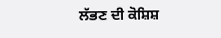ਲੱਭਣ ਦੀ ਕੋਸ਼ਿਸ਼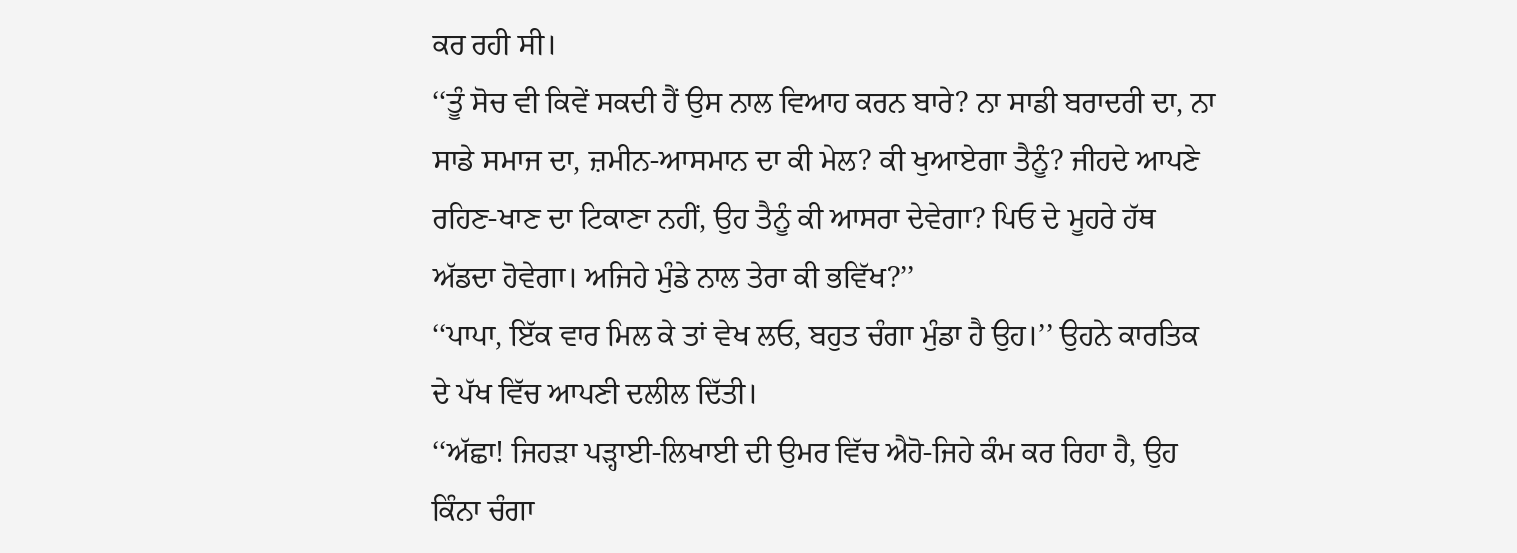ਕਰ ਰਹੀ ਸੀ।
‘‘ਤੂੰ ਸੋਚ ਵੀ ਕਿਵੇਂ ਸਕਦੀ ਹੈਂ ਉਸ ਨਾਲ ਵਿਆਹ ਕਰਨ ਬਾਰੇ? ਨਾ ਸਾਡੀ ਬਰਾਦਰੀ ਦਾ, ਨਾ ਸਾਡੇ ਸਮਾਜ ਦਾ, ਜ਼ਮੀਨ-ਆਸਮਾਨ ਦਾ ਕੀ ਮੇਲ? ਕੀ ਖੁਆਏਗਾ ਤੈਨੂੰ? ਜੀਹਦੇ ਆਪਣੇ ਰਹਿਣ-ਖਾਣ ਦਾ ਟਿਕਾਣਾ ਨਹੀਂ, ਉਹ ਤੈਨੂੰ ਕੀ ਆਸਰਾ ਦੇਵੇਗਾ? ਪਿਓ ਦੇ ਮੂਹਰੇ ਹੱਥ ਅੱਡਦਾ ਹੋਵੇਗਾ। ਅਜਿਹੇ ਮੁੰਡੇ ਨਾਲ ਤੇਰਾ ਕੀ ਭਵਿੱਖ?’’
‘‘ਪਾਪਾ, ਇੱਕ ਵਾਰ ਮਿਲ ਕੇ ਤਾਂ ਵੇਖ ਲਓ, ਬਹੁਤ ਚੰਗਾ ਮੁੰਡਾ ਹੈ ਉਹ।’’ ਉਹਨੇ ਕਾਰਤਿਕ ਦੇ ਪੱਖ ਵਿੱਚ ਆਪਣੀ ਦਲੀਲ ਦਿੱਤੀ।
‘‘ਅੱਛਾ! ਜਿਹੜਾ ਪੜ੍ਹਾਈ-ਲਿਖਾਈ ਦੀ ਉਮਰ ਵਿੱਚ ਐਹੋ-ਜਿਹੇ ਕੰਮ ਕਰ ਰਿਹਾ ਹੈ, ਉਹ ਕਿੰਨਾ ਚੰਗਾ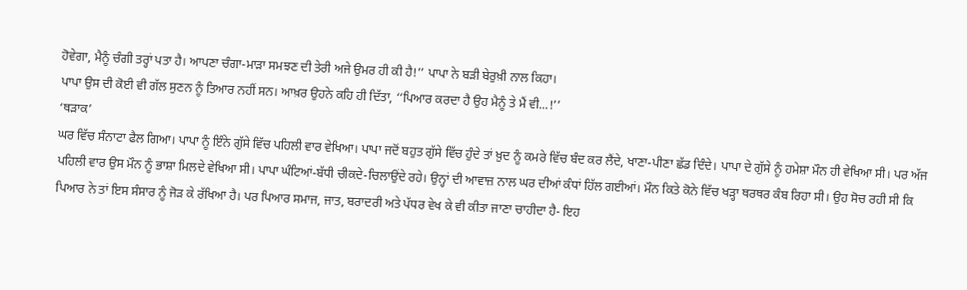ਹੋਵੇਗਾ, ਮੈਨੂੰ ਚੰਗੀ ਤਰ੍ਹਾਂ ਪਤਾ ਹੈ। ਆਪਣਾ ਚੰਗਾ-ਮਾੜਾ ਸਮਝਣ ਦੀ ਤੇਰੀ ਅਜੇ ਉਮਰ ਹੀ ਕੀ ਹੈ!’’ ਪਾਪਾ ਨੇ ਬੜੀ ਬੇਰੁਖ਼ੀ ਨਾਲ ਕਿਹਾ।
ਪਾਪਾ ਉਸ ਦੀ ਕੋਈ ਵੀ ਗੱਲ ਸੁਣਨ ਨੂੰ ਤਿਆਰ ਨਹੀਂ ਸਨ। ਆਖ਼ਰ ਉਹਨੇ ਕਹਿ ਹੀ ਦਿੱਤਾ, ‘‘ਪਿਆਰ ਕਰਦਾ ਹੈ ਉਹ ਮੈਨੂੰ ਤੇ ਮੈਂ ਵੀ...!’’
‘ਥੜਾਕ’
ਘਰ ਵਿੱਚ ਸੰਨਾਟਾ ਫੈਲ ਗਿਆ। ਪਾਪਾ ਨੂੰ ਇੰਨੇ ਗੁੱਸੇ ਵਿੱਚ ਪਹਿਲੀ ਵਾਰ ਵੇਖਿਆ। ਪਾਪਾ ਜਦੋਂ ਬਹੁਤ ਗੁੱਸੇ ਵਿੱਚ ਹੁੰਦੇ ਤਾਂ ਖ਼ੁਦ ਨੂੰ ਕਮਰੇ ਵਿੱਚ ਬੰਦ ਕਰ ਲੈਂਦੇ, ਖਾਣਾ-ਪੀਣਾ ਛੱਡ ਦਿੰਦੇ। ਪਾਪਾ ਦੇ ਗੁੱਸੇ ਨੂੰ ਹਮੇਸ਼ਾ ਮੌਨ ਹੀ ਵੇਖਿਆ ਸੀ। ਪਰ ਅੱਜ ਪਹਿਲੀ ਵਾਰ ਉਸ ਮੌਨ ਨੂੰ ਭਾਸ਼ਾ ਮਿਲਦੇ ਵੇਖਿਆ ਸੀ। ਪਾਪਾ ਘੰਟਿਆਂ-ਬੱਧੀ ਚੀਕਦੇ-ਚਿਲਾਉਂਦੇ ਰਹੇ। ਉਨ੍ਹਾਂ ਦੀ ਆਵਾਜ਼ ਨਾਲ ਘਰ ਦੀਆਂ ਕੰਧਾਂ ਹਿੱਲ ਗਈਆਂ। ਮੌਨ ਕਿਤੇ ਕੋਨੇ ਵਿੱਚ ਖੜ੍ਹਾ ਥਰਥਰ ਕੰਬ ਰਿਹਾ ਸੀ। ਉਹ ਸੋਚ ਰਹੀ ਸੀ ਕਿ ਪਿਆਰ ਨੇ ਤਾਂ ਇਸ ਸੰਸਾਰ ਨੂੰ ਜੋੜ ਕੇ ਰੱਖਿਆ ਹੈ। ਪਰ ਪਿਆਰ ਸਮਾਜ, ਜਾਤ, ਬਰਾਦਰੀ ਅਤੇ ਪੱਧਰ ਵੇਖ ਕੇ ਵੀ ਕੀਤਾ ਜਾਣਾ ਚਾਹੀਦਾ ਹੈ- ਇਹ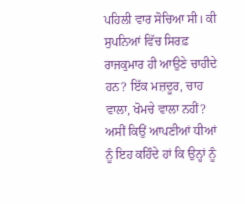ਪਹਿਲੀ ਵਾਰ ਸੋਚਿਆ ਸੀ। ਕੀ ਸੁਪਨਿਆਂ ਵਿੱਚ ਸਿਰਫ਼ ਰਾਜਕੁਮਾਰ ਹੀ ਆਉਣੇ ਚਾਹੀਦੇ ਹਨ? ਇੱਕ ਮਜ਼ਦੂਰ, ਚਾਹ ਵਾਲਾ, ਖੋਮਚੇ ਵਾਲਾ ਨਹੀਂ? ਅਸੀਂ ਕਿਉਂ ਆਪਣੀਆਂ ਧੀਆਂ ਨੂੰ ਇਹ ਕਹਿੰਦੇ ਹਾਂ ਕਿ ਉਨ੍ਹਾਂ ਨੂੰ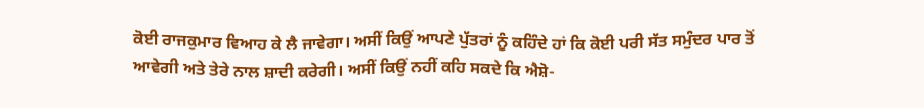ਕੋਈ ਰਾਜਕੁਮਾਰ ਵਿਆਹ ਕੇ ਲੈ ਜਾਵੇਗਾ। ਅਸੀਂ ਕਿਉਂ ਆਪਣੇ ਪੁੱਤਰਾਂ ਨੂੰ ਕਹਿੰਦੇ ਹਾਂ ਕਿ ਕੋਈ ਪਰੀ ਸੱਤ ਸਮੁੰਦਰ ਪਾਰ ਤੋਂ ਆਵੇਗੀ ਅਤੇ ਤੇਰੇ ਨਾਲ ਸ਼ਾਦੀ ਕਰੇਗੀ। ਅਸੀਂ ਕਿਉਂ ਨਹੀਂ ਕਹਿ ਸਕਦੇ ਕਿ ਐਸ਼ੋ-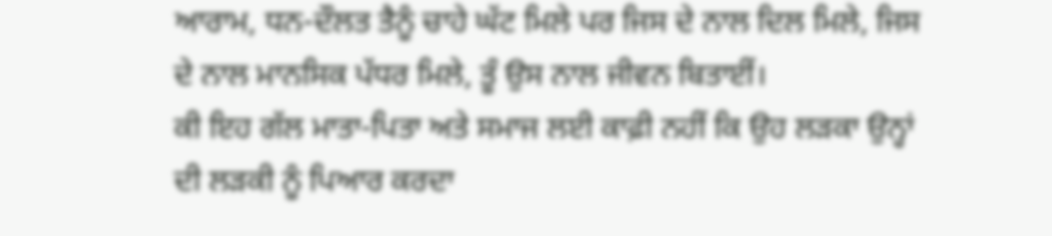ਆਰਾਮ, ਧਨ-ਦੌਲਤ ਤੈਨੂੰ ਚਾਹੇ ਘੱਟ ਮਿਲੇ ਪਰ ਜਿਸ ਦੇ ਨਾਲ ਦਿਲ ਮਿਲੇ, ਜਿਸ ਦੇ ਨਾਲ ਮਾਨਸਿਕ ਪੱਧਰ ਮਿਲੇ, ਤੂੰ ਉਸ ਨਾਲ ਜੀਵਨ ਬਿਤਾਈਂ।
ਕੀ ਇਹ ਗੱਲ ਮਾਤਾ-ਪਿਤਾ ਅਤੇ ਸਮਾਜ ਲਈ ਕਾਫ਼ੀ ਨਹੀਂ ਕਿ ਉਹ ਲੜਕਾ ਉਨ੍ਹਾਂ ਦੀ ਲੜਕੀ ਨੂੰ ਪਿਆਰ ਕਰਦਾ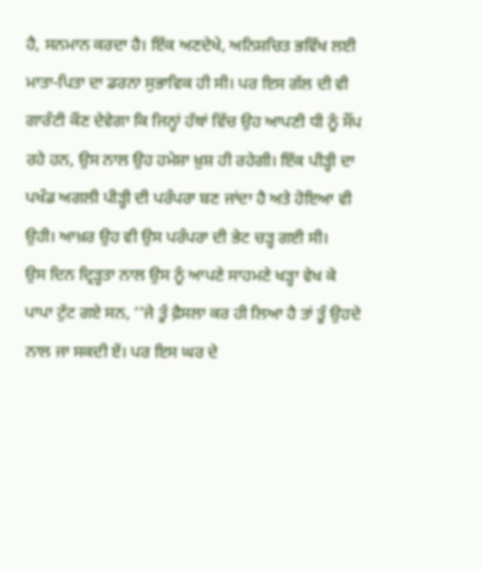ਹੈ, ਸਨਮਾਨ ਕਰਦਾ ਹੈ। ਇੱਕ ਅਣਦੇਖੇ, ਅਨਿਸ਼ਚਿਤ ਭਵਿੱਖ ਲਈ ਮਾਤਾ-ਪਿਤਾ ਦਾ ਡਰਨਾ ਸੁਭਾਵਿਕ ਹੀ ਸੀ। ਪਰ ਇਸ ਗੱਲ ਦੀ ਵੀ ਗਾਰੰਟੀ ਕੌਣ ਦੇਵੇਗਾ ਕਿ ਜਿਨ੍ਹਾਂ ਹੱਥਾਂ ਵਿੱਚ ਉਹ ਆਪਣੀ ਧੀ ਨੂੰ ਸੌਂਪ ਰਹੇ ਹਨ, ਉਸ ਨਾਲ ਉਹ ਹਮੇਸ਼ਾ ਖ਼ੁਸ਼ ਹੀ ਰਹੇਗੀ। ਇੱਕ ਪੀੜ੍ਹੀ ਦਾ ਪਖੰਡ ਅਗਲੀ ਪੀੜ੍ਹੀ ਦੀ ਪਰੰਪਰਾ ਬਣ ਜਾਂਦਾ ਹੈ ਅਤੇ ਹੋਇਆ ਵੀ ਉਹੀ। ਆਖ਼ਰ ਉਹ ਵੀ ਉਸ ਪਰੰਪਰਾ ਦੀ ਭੇਟ ਚੜ੍ਹ ਗਈ ਸੀ।
ਉਸ ਦਿਨ ਦ੍ਰਿੜ੍ਹਤਾ ਨਾਲ ਉਸ ਨੂੰ ਆਪਣੇ ਸਾਹਮਣੇ ਖੜ੍ਹਾ ਵੇਖ ਕੇ ਪਾਪਾ ਟੁੱਟ ਗਏ ਸਨ, ‘‘ਜੇ ਤੂੰ ਫ਼ੈਸਲਾ ਕਰ ਹੀ ਲਿਆ ਹੈ ਤਾਂ ਤੂੰ ਉਹਦੇ ਨਾਲ ਜਾ ਸਕਦੀ ਏਂ। ਪਰ ਇਸ ਘਰ ਦੇ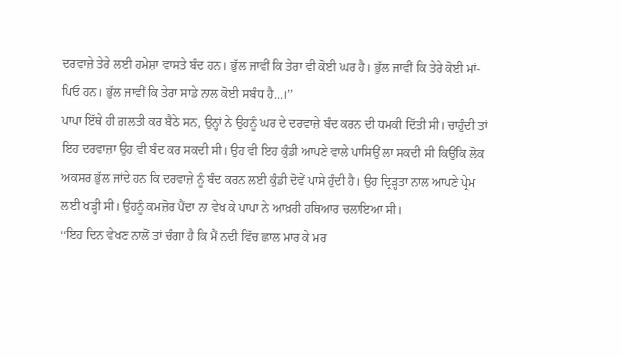ਦਰਵਾਜ਼ੇ ਤੇਰੇ ਲਈ ਹਮੇਸ਼ਾ ਵਾਸਤੇ ਬੰਦ ਹਨ। ਭੁੱਲ ਜਾਵੀਂ ਕਿ ਤੇਰਾ ਵੀ ਕੋਈ ਘਰ ਹੈ। ਭੁੱਲ ਜਾਵੀਂ ਕਿ ਤੇਰੇ ਕੋਈ ਮਾਂ-ਪਿਓ ਹਨ। ਭੁੱਲ ਜਾਵੀਂ ਕਿ ਤੇਰਾ ਸਾਡੇ ਨਾਲ ਕੋਈ ਸਬੰਧ ਹੈ...।’’
ਪਾਪਾ ਇੱਥੇ ਹੀ ਗ਼ਲਤੀ ਕਰ ਬੈਠੇ ਸਨ, ਉਨ੍ਹਾਂ ਨੇ ਉਹਨੂੰ ਘਰ ਦੇ ਦਰਵਾਜ਼ੇ ਬੰਦ ਕਰਨ ਦੀ ਧਮਕੀ ਦਿੱਤੀ ਸੀ। ਚਾਹੁੰਦੀ ਤਾਂ ਇਹ ਦਰਵਾਜ਼ਾ ਉਹ ਵੀ ਬੰਦ ਕਰ ਸਕਦੀ ਸੀ। ਉਹ ਵੀ ਇਹ ਕੁੰਡੀ ਆਪਣੇ ਵਾਲੇ ਪਾਸਿਉਂ ਲਾ ਸਕਦੀ ਸੀ ਕਿਉਂਕਿ ਲੋਕ ਅਕਸਰ ਭੁੱਲ ਜਾਂਦੇ ਹਨ ਕਿ ਦਰਵਾਜ਼ੇ ਨੂੰ ਬੰਦ ਕਰਨ ਲਈ ਕੁੰਡੀ ਦੋਵੇਂ ਪਾਸੇ ਹੁੰਦੀ ਹੈ। ਉਹ ਦ੍ਰਿੜ੍ਹਤਾ ਨਾਲ ਆਪਣੇ ਪ੍ਰੇਮ ਲਈ ਖੜ੍ਹੀ ਸੀ। ਉਹਨੂੰ ਕਮਜ਼ੋਰ ਪੈਂਦਾ ਨਾ ਵੇਖ ਕੇ ਪਾਪਾ ਨੇ ਆਖ਼ਰੀ ਹਥਿਆਰ ਚਲਾਇਆ ਸੀ।
‘‘ਇਹ ਦਿਨ ਵੇਖਣ ਨਾਲੋਂ ਤਾਂ ਚੰਗਾ ਹੈ ਕਿ ਮੈਂ ਨਦੀ ਵਿੱਚ ਛਾਲ ਮਾਰ ਕੇ ਮਰ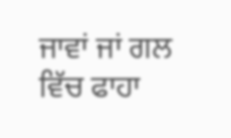ਜਾਵਾਂ ਜਾਂ ਗਲ ਵਿੱਚ ਫਾਹਾ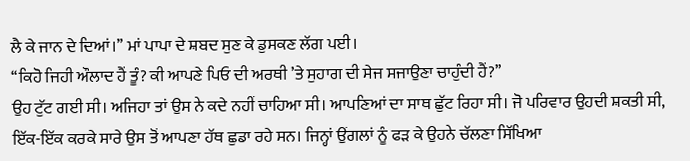ਲੈ ਕੇ ਜਾਨ ਦੇ ਦਿਆਂ।’’ ਮਾਂ ਪਾਪਾ ਦੇ ਸ਼ਬਦ ਸੁਣ ਕੇ ਡੁਸਕਣ ਲੱਗ ਪਈ।
‘‘ਕਿਹੋ ਜਿਹੀ ਔਲਾਦ ਹੈਂ ਤੂੰ? ਕੀ ਆਪਣੇ ਪਿਓ ਦੀ ਅਰਥੀ ’ਤੇ ਸੁਹਾਗ ਦੀ ਸੇਜ ਸਜਾਉਣਾ ਚਾਹੁੰਦੀ ਹੈਂ?’’
ਉਹ ਟੁੱਟ ਗਈ ਸੀ। ਅਜਿਹਾ ਤਾਂ ਉਸ ਨੇ ਕਦੇ ਨਹੀਂ ਚਾਹਿਆ ਸੀ। ਆਪਣਿਆਂ ਦਾ ਸਾਥ ਛੁੱਟ ਰਿਹਾ ਸੀ। ਜੋ ਪਰਿਵਾਰ ਉਹਦੀ ਸ਼ਕਤੀ ਸੀ, ਇੱਕ-ਇੱਕ ਕਰਕੇ ਸਾਰੇ ਉਸ ਤੋਂ ਆਪਣਾ ਹੱਥ ਛੁਡਾ ਰਹੇ ਸਨ। ਜਿਨ੍ਹਾਂ ਉਂਗਲਾਂ ਨੂੰ ਫੜ ਕੇ ਉਹਨੇ ਚੱਲਣਾ ਸਿੱਖਿਆ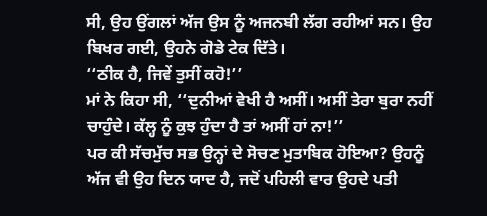ਸੀ, ਉਹ ਉਂਗਲਾਂ ਅੱਜ ਉਸ ਨੂੰ ਅਜਨਬੀ ਲੱਗ ਰਹੀਆਂ ਸਨ। ਉਹ ਬਿਖਰ ਗਈ, ਉਹਨੇ ਗੋਡੇ ਟੇਕ ਦਿੱਤੇ।
‘‘ਠੀਕ ਹੈ, ਜਿਵੇਂ ਤੁਸੀਂ ਕਹੋ!’’
ਮਾਂ ਨੇ ਕਿਹਾ ਸੀ, ‘‘ਦੁਨੀਆਂ ਵੇਖੀ ਹੈ ਅਸੀਂ। ਅਸੀਂ ਤੇਰਾ ਬੁਰਾ ਨਹੀਂ ਚਾਹੁੰਦੇ। ਕੱਲ੍ਹ ਨੂੰ ਕੁਝ ਹੁੰਦਾ ਹੈ ਤਾਂ ਅਸੀਂ ਹਾਂ ਨਾ!’’
ਪਰ ਕੀ ਸੱਚਮੁੱਚ ਸਭ ਉਨ੍ਹਾਂ ਦੇ ਸੋਚਣ ਮੁਤਾਬਿਕ ਹੋਇਆ? ਉਹਨੂੰ ਅੱਜ ਵੀ ਉਹ ਦਿਨ ਯਾਦ ਹੈ, ਜਦੋਂ ਪਹਿਲੀ ਵਾਰ ਉਹਦੇ ਪਤੀ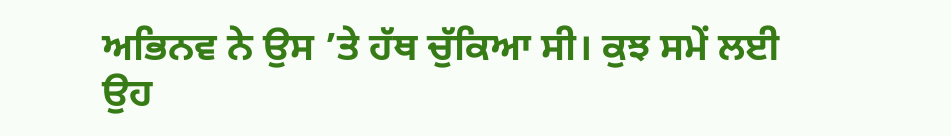ਅਭਿਨਵ ਨੇ ਉਸ ’ਤੇ ਹੱਥ ਚੁੱਕਿਆ ਸੀ। ਕੁਝ ਸਮੇਂ ਲਈ ਉਹ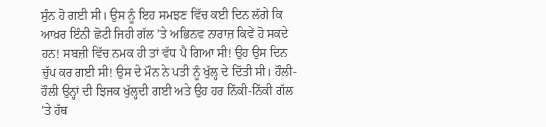ਸੁੰਨ ਹੋ ਗਈ ਸੀ। ਉਸ ਨੂੰ ਇਹ ਸਮਝਣ ਵਿੱਚ ਕਈ ਦਿਨ ਲੱਗੇ ਕਿ ਆਖ਼ਰ ਇੰਨੀ ਛੋਟੀ ਜਿਹੀ ਗੱਲ ’ਤੇ ਅਭਿਨਵ ਨਾਰਾਜ਼ ਕਿਵੇਂ ਹੋ ਸਕਦੇ ਹਨ! ਸਬਜ਼ੀ ਵਿੱਚ ਨਮਕ ਹੀ ਤਾਂ ਵੱਧ ਪੈ ਗਿਆ ਸੀ! ਉਹ ਉਸ ਦਿਨ ਚੁੱਪ ਕਰ ਗਈ ਸੀ! ਉਸ ਦੇ ਮੌਨ ਨੇ ਪਤੀ ਨੂੰ ਖੁੱਲ੍ਹ ਦੇ ਦਿੱਤੀ ਸੀ। ਹੌਲੀ-ਹੌਲੀ ਉਨ੍ਹਾਂ ਦੀ ਝਿਜਕ ਖੁੱਲ੍ਹਦੀ ਗਈ ਅਤੇ ਉਹ ਹਰ ਨਿੱਕੀ-ਨਿੱਕੀ ਗੱਲ ’ਤੇ ਹੱਥ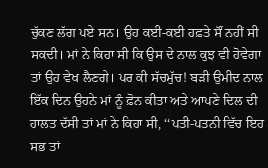ਚੁੱਕਣ ਲੱਗ ਪਏ ਸਨ। ਉਹ ਕਈ-ਕਈ ਹਫ਼ਤੇ ਸੌਂ ਨਹੀਂ ਸੀ ਸਕਦੀ। ਮਾਂ ਨੇ ਕਿਹਾ ਸੀ ਕਿ ਉਸ ਦੇ ਨਾਲ ਕੁਝ ਵੀ ਹੋਵੇਗਾ ਤਾਂ ਉਹ ਵੇਖ ਲੈਣਗੇ। ਪਰ ਕੀ ਸੱਚਮੁੱਚ! ਬੜੀ ਉਮੀਦ ਨਾਲ ਇੱਕ ਦਿਨ ਉਹਨੇ ਮਾਂ ਨੂੰ ਫ਼ੋਨ ਕੀਤਾ ਅਤੇ ਆਪਣੇ ਦਿਲ ਦੀ ਹਾਲਤ ਦੱਸੀ ਤਾਂ ਮਾਂ ਨੇ ਕਿਹਾ ਸੀ, ‘‘ਪਤੀ-ਪਤਨੀ ਵਿੱਚ ਇਹ ਸਭ ਤਾਂ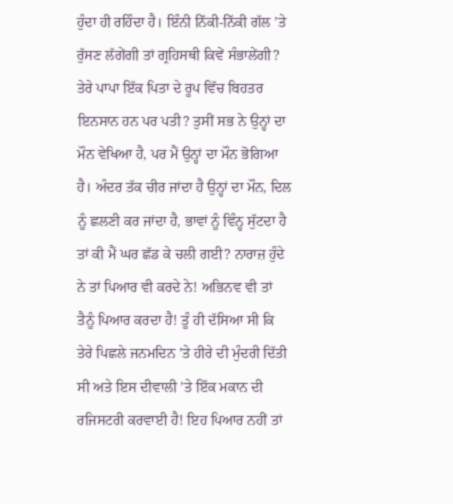ਹੁੰਦਾ ਹੀ ਰਹਿੰਦਾ ਹੈ। ਇੰਨੀ ਨਿੱਕੀ-ਨਿੱਕੀ ਗੱਲ ’ਤੇ ਰੁੱਸਣ ਲੱਗੇਂਗੀ ਤਾਂ ਗ੍ਰਹਿਸਥੀ ਕਿਵੇਂ ਸੰਭਾਲੇਂਗੀ? ਤੇਰੇ ਪਾਪਾ ਇੱਕ ਪਿਤਾ ਦੇ ਰੂਪ ਵਿੱਚ ਬਿਹਤਰ ਇਨਸਾਨ ਹਨ ਪਰ ਪਤੀ? ਤੁਸੀਂ ਸਭ ਨੇ ਉਨ੍ਹਾਂ ਦਾ ਮੌਨ ਵੇਖਿਆ ਹੈ, ਪਰ ਮੈਂ ਉਨ੍ਹਾਂ ਦਾ ਮੌਨ ਭੋਗਿਆ ਹੈ। ਅੰਦਰ ਤੱਕ ਚੀਰ ਜਾਂਦਾ ਹੈ ਉਨ੍ਹਾਂ ਦਾ ਮੌਨ, ਦਿਲ ਨੂੰ ਛਲਣੀ ਕਰ ਜਾਂਦਾ ਹੈ, ਭਾਵਾਂ ਨੂੰ ਵਿੰਨ੍ਹ ਸੁੱਟਦਾ ਹੈ ਤਾਂ ਕੀ ਮੈਂ ਘਰ ਛੱਡ ਕੇ ਚਲੀ ਗਈ? ਨਾਰਾਜ਼ ਹੁੰਦੇ ਨੇ ਤਾਂ ਪਿਆਰ ਵੀ ਕਰਦੇ ਨੇ! ਅਭਿਨਵ ਵੀ ਤਾਂ ਤੈਨੂੰ ਪਿਆਰ ਕਰਦਾ ਹੈ! ਤੂੰ ਹੀ ਦੱਸਿਆ ਸੀ ਕਿ ਤੇਰੇ ਪਿਛਲੇ ਜਨਮਦਿਨ ’ਤੇ ਹੀਰੇ ਦੀ ਮੁੰਦਰੀ ਦਿੱਤੀ ਸੀ ਅਤੇ ਇਸ ਦੀਵਾਲੀ ’ਤੇ ਇੱਕ ਮਕਾਨ ਦੀ ਰਜਿਸਟਰੀ ਕਰਵਾਈ ਹੈ! ਇਹ ਪਿਆਰ ਨਹੀਂ ਤਾਂ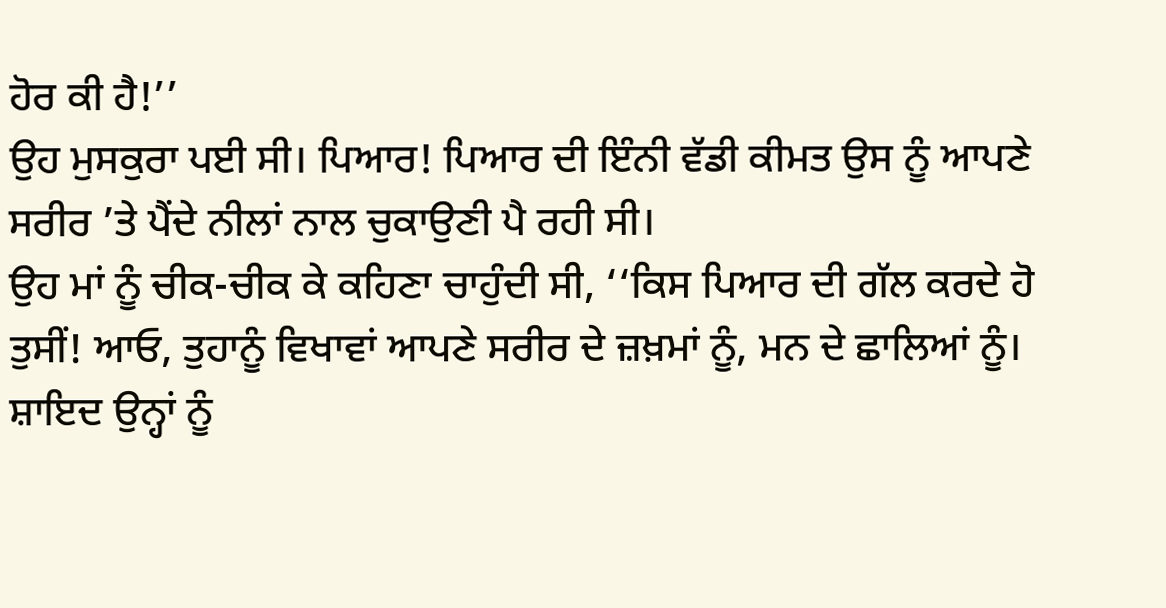ਹੋਰ ਕੀ ਹੈ!’’
ਉਹ ਮੁਸਕੁਰਾ ਪਈ ਸੀ। ਪਿਆਰ! ਪਿਆਰ ਦੀ ਇੰਨੀ ਵੱਡੀ ਕੀਮਤ ਉਸ ਨੂੰ ਆਪਣੇ ਸਰੀਰ ’ਤੇ ਪੈਂਦੇ ਨੀਲਾਂ ਨਾਲ ਚੁਕਾਉਣੀ ਪੈ ਰਹੀ ਸੀ।
ਉਹ ਮਾਂ ਨੂੰ ਚੀਕ-ਚੀਕ ਕੇ ਕਹਿਣਾ ਚਾਹੁੰਦੀ ਸੀ, ‘‘ਕਿਸ ਪਿਆਰ ਦੀ ਗੱਲ ਕਰਦੇ ਹੋ ਤੁਸੀਂ! ਆਓ, ਤੁਹਾਨੂੰ ਵਿਖਾਵਾਂ ਆਪਣੇ ਸਰੀਰ ਦੇ ਜ਼ਖ਼ਮਾਂ ਨੂੰ, ਮਨ ਦੇ ਛਾਲਿਆਂ ਨੂੰ। ਸ਼ਾਇਦ ਉਨ੍ਹਾਂ ਨੂੰ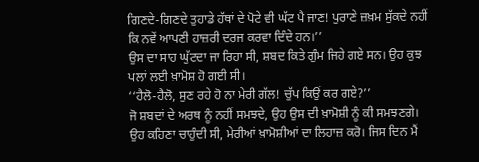ਗਿਣਦੇ-ਗਿਣਦੇ ਤੁਹਾਡੇ ਹੱਥਾਂ ਦੇ ਪੋਟੇ ਵੀ ਘੱਟ ਪੈ ਜਾਣ! ਪੁਰਾਣੇ ਜ਼ਖ਼ਮ ਸੁੱਕਦੇ ਨਹੀਂ ਕਿ ਨਵੇਂ ਆਪਣੀ ਹਾਜ਼ਰੀ ਦਰਜ ਕਰਵਾ ਦਿੰਦੇ ਹਨ।’’
ਉਸ ਦਾ ਸਾਹ ਘੁੱਟਦਾ ਜਾ ਰਿਹਾ ਸੀ, ਸ਼ਬਦ ਕਿਤੇ ਗੁੰਮ ਜਿਹੇ ਗਏ ਸਨ। ਉਹ ਕੁਝ ਪਲਾਂ ਲਈ ਖ਼ਾਮੋਸ਼ ਹੋ ਗਈ ਸੀ।
‘‘ਹੈਲੋ-ਹੈਲੋ, ਸੁਣ ਰਹੇ ਹੋ ਨਾ ਮੇਰੀ ਗੱਲ! ਚੁੱਪ ਕਿਉਂ ਕਰ ਗਏ?’’
ਜੋ ਸ਼ਬਦਾਂ ਦੇ ਅਰਥ ਨੂੰ ਨਹੀਂ ਸਮਝਦੇ, ਉਹ ਉਸ ਦੀ ਖ਼ਾਮੋਸ਼ੀ ਨੂੰ ਕੀ ਸਮਝਣਗੇ। ਉਹ ਕਹਿਣਾ ਚਾਹੁੰਦੀ ਸੀ, ਮੇਰੀਆਂ ਖ਼ਾਮੋਸ਼ੀਆਂ ਦਾ ਲਿਹਾਜ਼ ਕਰੋ। ਜਿਸ ਦਿਨ ਮੈਂ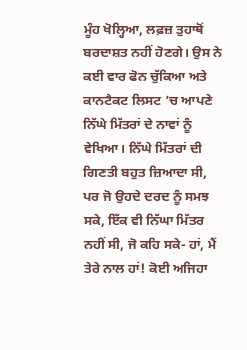ਮੂੰਹ ਖੋਲ੍ਹਿਆ, ਲਫ਼ਜ਼ ਤੁਹਾਥੋਂ ਬਰਦਾਸ਼ਤ ਨਹੀਂ ਹੋਣਗੇ। ਉਸ ਨੇ ਕਈ ਵਾਰ ਫੋਨ ਚੁੱਕਿਆ ਅਤੇ ਕਾਨਟੈਕਟ ਲਿਸਟ ’ਚ ਆਪਣੇ ਨਿੱਘੇ ਮਿੱਤਰਾਂ ਦੇ ਨਾਵਾਂ ਨੂੰ ਵੇਖਿਆ। ਨਿੱਘੇ ਮਿੱਤਰਾਂ ਦੀ ਗਿਣਤੀ ਬਹੁਤ ਜ਼ਿਆਦਾ ਸੀ, ਪਰ ਜੋ ਉਹਦੇ ਦਰਦ ਨੂੰ ਸਮਝ ਸਕੇ, ਇੱਕ ਵੀ ਨਿੱਘਾ ਮਿੱਤਰ ਨਹੀਂ ਸੀ, ਜੋ ਕਹਿ ਸਕੇ- ਹਾਂ, ਮੈਂ ਤੇਰੇ ਨਾਲ ਹਾਂ! ਕੋਈ ਅਜਿਹਾ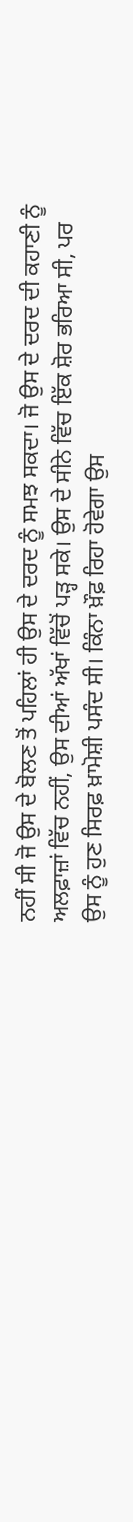ਨਹੀਂ ਸੀ ਜੋ ਉਸ ਦੇ ਬੋਲਣ ਤੋਂ ਪਹਿਲਾਂ ਹੀ ਉਸ ਦੇ ਦਰਦ ਨੂੰ ਸਮਝ ਸਕਦਾ। ਜੋ ਉਸ ਦੇ ਦਰਦ ਦੀ ਕਹਾਣੀ ਨੂੰ ਅਲਫ਼ਾਜ਼ਾਂ ਵਿੱਚ ਨਹੀਂ, ਉਸ ਦੀਆਂ ਅੱਖਾਂ ਵਿੱਚੋਂ ਪੜ੍ਹ ਸਕੇ। ਉਸ ਦੇ ਸੀਨੇ ਵਿੱਚ ਇੱਕ ਸ਼ੋਰ ਭਰਿਆ ਸੀ, ਪਰ ਉਸ ਨੂੰ ਹੁਣ ਸਿਰਫ਼ ਖ਼ਾਮੋਸ਼ੀ ਪਸੰਦ ਸੀ। ਕਿੰਨਾ ਖ਼ੌਫ਼ ਰਿਹਾ ਹੋਵੇਗਾ ਉਸ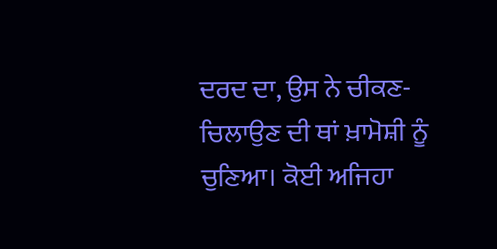ਦਰਦ ਦਾ, ਉਸ ਨੇ ਚੀਕਣ-ਚਿਲਾਉਣ ਦੀ ਥਾਂ ਖ਼ਾਮੋਸ਼ੀ ਨੂੰ ਚੁਣਿਆ। ਕੋਈ ਅਜਿਹਾ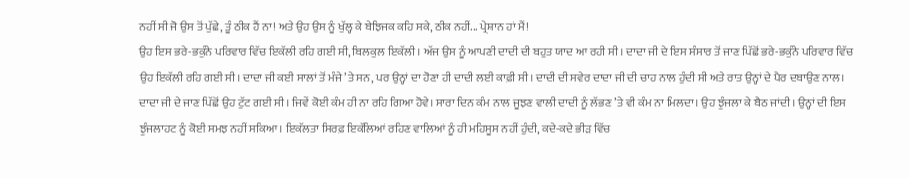ਨਹੀਂ ਸੀ ਜੋ ਉਸ ਤੋਂ ਪੁੱਛੇ, ਤੂੰ ਠੀਕ ਹੈਂ ਨਾ! ਅਤੇ ਉਹ ਉਸ ਨੂੰ ਖੁੱਲ੍ਹ ਕੇ ਬੇਝਿਜਕ ਕਹਿ ਸਕੇ, ਠੀਕ ਨਹੀਂ... ਪ੍ਰੇਸ਼ਾਨ ਹਾਂ ਮੈਂ!
ਉਹ ਇਸ ਭਰੇ-ਭਕੁੰਨੇ ਪਰਿਵਾਰ ਵਿੱਚ ਇਕੱਲੀ ਰਹਿ ਗਈ ਸੀ, ਬਿਲਕੁਲ ਇਕੱਲੀ। ਅੱਜ ਉਸ ਨੂੰ ਆਪਣੀ ਦਾਦੀ ਦੀ ਬਹੁਤ ਯਾਦ ਆ ਰਹੀ ਸੀ। ਦਾਦਾ ਜੀ ਦੇ ਇਸ ਸੰਸਾਰ ਤੋਂ ਜਾਣ ਪਿੱਛੋਂ ਭਰੇ-ਭਕੁੰਨੇ ਪਰਿਵਾਰ ਵਿੱਚ ਉਹ ਇਕੱਲੀ ਰਹਿ ਗਈ ਸੀ। ਦਾਦਾ ਜੀ ਕਈ ਸਾਲਾਂ ਤੋਂ ਮੰਜੇ ’ਤੇ ਸਨ, ਪਰ ਉਨ੍ਹਾਂ ਦਾ ਹੋਣਾ ਹੀ ਦਾਦੀ ਲਈ ਕਾਫ਼ੀ ਸੀ। ਦਾਦੀ ਦੀ ਸਵੇਰ ਦਾਦਾ ਜੀ ਦੀ ਚਾਹ ਨਾਲ ਹੁੰਦੀ ਸੀ ਅਤੇ ਰਾਤ ਉਨ੍ਹਾਂ ਦੇ ਪੈਰ ਦਬਾਉਣ ਨਾਲ। ਦਾਦਾ ਜੀ ਦੇ ਜਾਣ ਪਿੱਛੋਂ ਉਹ ਟੁੱਟ ਗਈ ਸੀ। ਜਿਵੇਂ ਕੋਈ ਕੰਮ ਹੀ ਨਾ ਰਹਿ ਗਿਆ ਹੋਵੇ। ਸਾਰਾ ਦਿਨ ਕੰਮ ਨਾਲ ਜੂਝਣ ਵਾਲੀ ਦਾਦੀ ਨੂੰ ਲੱਭਣ ’ਤੇ ਵੀ ਕੰਮ ਨਾ ਮਿਲਦਾ। ਉਹ ਝੁੰਜਲਾ ਕੇ ਬੈਠ ਜਾਂਦੀ। ਉਨ੍ਹਾਂ ਦੀ ਇਸ ਝੁੰਜਲਾਹਟ ਨੂੰ ਕੋਈ ਸਮਝ ਨਹੀਂ ਸਕਿਆ। ਇਕੱਲਤਾ ਸਿਰਫ਼ ਇਕੱਲਿਆਂ ਰਹਿਣ ਵਾਲਿਆਂ ਨੂੰ ਹੀ ਮਹਿਸੂਸ ਨਹੀਂ ਹੁੰਦੀ, ਕਦੇ-ਕਦੇ ਭੀੜ ਵਿੱਚ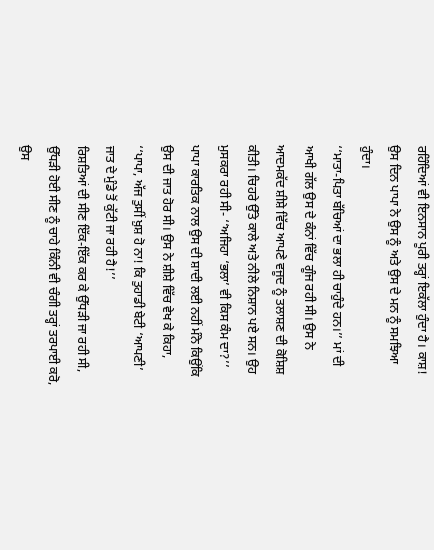ਰਹਿੰਦਿਆਂ ਵੀ ਇਨਸਾਨ ਪੂਰੀ ਤਰ੍ਹਾਂ ਇਕੱਲਾ ਹੁੰਦਾ ਹੈ। ਕਾਸ਼! ਉਸ ਦਿਨ ਪਾਪਾ ਨੇ ਉਸ ਨੂੰ ਅਤੇ ਉਸ ਦੇ ਮਨ ਨੂੰ ਸਮਝਿਆ ਹੁੰਦਾ।
‘‘ਮਾਤਾ-ਪਿਤਾ ਬੱਚਿਆਂ ਦਾ ਭਲਾ ਹੀ ਚਾਹੁੰਦੇ ਹਨ।’’ ਮਾਂ ਦੀ ਆਖੀ ਗੱਲ ਉਸ ਦੇ ਕੰਨਾਂ ਵਿੱਚ ਗੂੰਜ ਰਹੀ ਸੀ। ਉਸ ਨੇ ਆਦਮਕੱਦ ਸ਼ੀਸ਼ੇ ਵਿੱਚ ਆਪਣੇ ਵਜੂਦ ਨੂੰ ਤਲਾਸ਼ਣ ਦੀ ਕੋਸ਼ਿਸ਼ ਕੀਤੀ। ਚਿਹਰੇ ਉੱਤੇ ਕਾਲੇ ਅਤੇ ਨੀਲੇ ਨਿਸ਼ਾਨ ਪਏ ਸਨ। ਉਹ ਮੁਸਕਰਾ ਰਹੀ ਸੀ- ‘‘ਅਜਿਹਾ ‘ਭਲਾ’ ਵੀ ਕਿਸ ਕੰਮ ਦਾ?’’
ਪਾਪਾ ਕਾਰਤਿਕ ਨਾਲ ਉਸ ਦੀ ਸ਼ਾਦੀ ਲਈ ਨਹੀਂ ਮੰਨੇ ਕਿਉਂਕਿ ਉਸ ਦੀ ਜਾਤ ਹੋਰ ਸੀ। ਉਸ ਨੇ ਸ਼ੀਸ਼ੇ ਵਿੱਚ ਵੇਖ ਕੇ ਕਿਹਾ, ‘‘ਪਾਪਾ, ਅੱਜ ਤੁਸੀਂ ਖ਼ੁਸ਼ ਹੋ ਨਾ! ਕਿ ਤੁਹਾਡੀ ਬੇਟੀ ‘ਆਪਣੀ’ ਜਾਤ ਦੇ ਮੁੰਡੇ ਤੋਂ ਕੁੱਟੀ ਜਾ ਰਹੀ ਹੈ!’’
ਰਿਸ਼ਤਿਆਂ ਦੀ ਸੀਣ ਇੱਕ-ਇੱਕ ਕਰ ਕੇ ਉੱਧੜੀ ਜਾ ਰਹੀ ਸੀ, ਉੱਧੜੀ ਹੋਈ ਸੀਣ ਨੂੰ ਚਾਹੇ ਕਿੰਨੀ ਵੀ ਚੰਗੀ ਤਰ੍ਹਾਂ ਤਰਪਾਈ ਕਰੋ, ਉਸ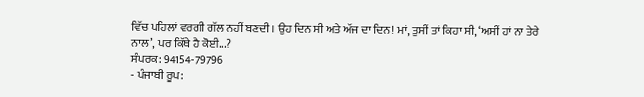ਵਿੱਚ ਪਹਿਲਾਂ ਵਰਗੀ ਗੱਲ ਨਹੀਂ ਬਣਦੀ। ਉਹ ਦਿਨ ਸੀ ਅਤੇ ਅੱਜ ਦਾ ਦਿਨ! ਮਾਂ, ਤੁਸੀਂ ਤਾਂ ਕਿਹਾ ਸੀ, ‘ਅਸੀਂ ਹਾਂ ਨਾ ਤੇਰੇ ਨਾਲ’, ਪਰ ਕਿੱਥੇ ਹੈ ਕੋਈ...?
ਸੰਪਰਕ: 94154-79796
- ਪੰਜਾਬੀ ਰੂਪ: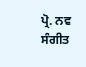ਪ੍ਰੋ. ਨਵ ਸੰਗੀਤ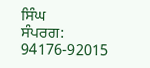ਸਿੰਘ
ਸੰਪਰਗ: 94176-92015